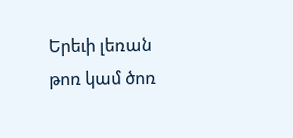Երեւի լեռան թոռ կամ ծոռ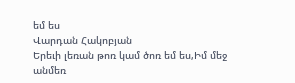եմ ես
Վարդան Հակոբյան
Երեւի լեռան թոռ կամ ծոռ եմ ես,Իմ մեջ անմեռ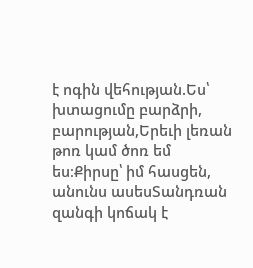է ոգին վեհության.Ես՝ խտացումը բարձրի, բարության,Երեւի լեռան թոռ կամ ծոռ եմ ես։Քիրսը՝ իմ հասցեն, անունս ասեսՏանդռան զանգի կոճակ է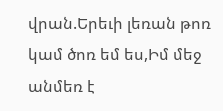վրան.Երեւի լեռան թոռ կամ ծոռ եմ ես,Իմ մեջ անմեռ է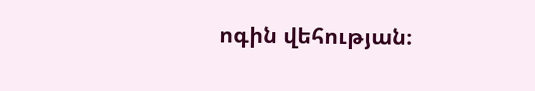ոգին վեհության։